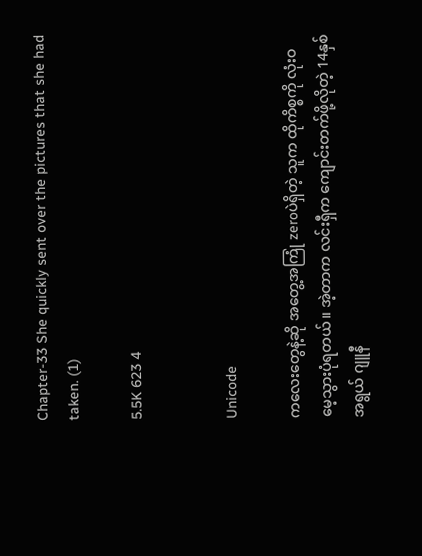Chapter-33 She quickly sent over the pictures that she had taken. (1)

5.5K 623 4


Unicode

ကလေးတွေနဲ့ဆို အတွေ့အကြုံ zeroပဲရှိတဲ့ သူက ထိုကိစ္စကို လုံးဝမေ့သွားပုံရတယ်။ အဲ့တာက လင်းရှီက ကျောင်းတက်ဖို့လိုတဲ့ 14နှစ်အရွယ် ဂျူနီ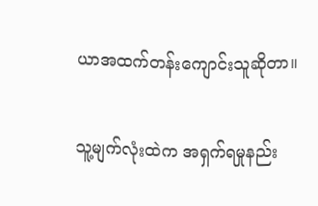ယာအထက်တန်းကျောင်းသူဆိုတာ။

သူ့မျက်လုံးထဲက အရှက်ရမှုနည်း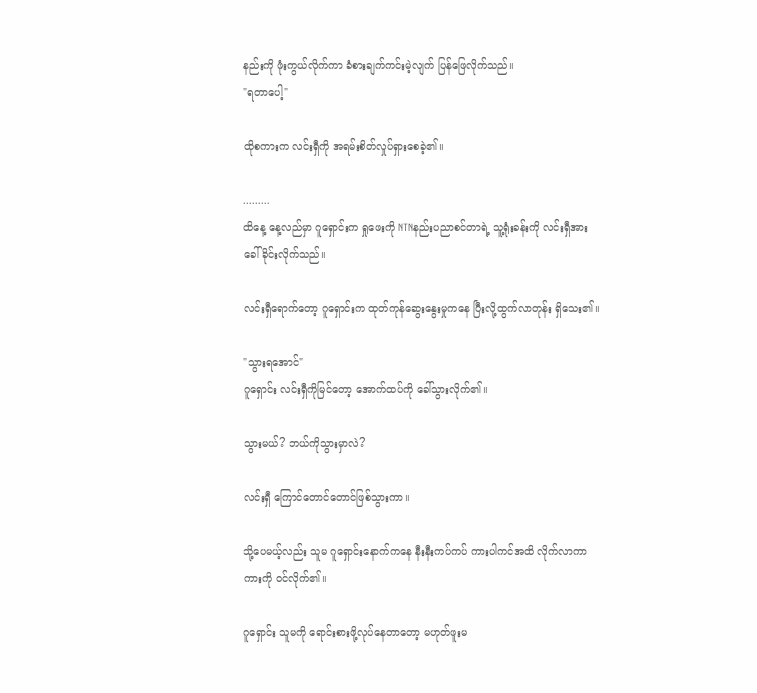နည်းကို ဖုံးကွယ်လိုက်ကာ ခံစားချက်ကင်းမဲ့လျက် ပြန်ဖြေလိုက်သည်။
"ရတာပေါ့"

ထိုစကားက လင်းရှီကို အရမ်းစိတ်လှုပ်ရှားစေခဲ့၏။

.........
ထိနေ့ နေ့လည်မှာ ဂူရှောင်းက ရှုဖေးကို NTNနည်းပညာစင်တာရဲ့ သူ့ရုံးခန်းကို လင်းရှီအား ခေါ်ခိုင်းလိုက်သည်။

လင်းရှီရောက်တော့ ဂူရှောင်းက ထုတ်ကုန်ဆွေးနွေးမှုကနေ ပြီးလို့ထွက်လာတုန်း ရှိသေး၏။

"သွားရအောင်"
ဂူရှောင်း လင်းရှီကိုမြင်တော့ အောက်ထပ်ကို ခေါ်သွားလိုက်၏။

သွားမယ်? ဘယ်ကိုသွားမှာလဲ?

လင်းရှီ ကြောင်တောင်တောင်ဖြစ်သွားကာ။

သို့ပေမယ့်လည်း သူမ ဂူရှောင်းနောက်ကနေ နီးနီးကပ်ကပ် ကားပါကင်အထိ လိုက်လာကာ ကားကို ဝင်လိုက်၏။

ဂူရှောင်း သူမကို ရောင်းစားဖို့လုပ်နေတာတော့ မဟုတ်ဖူးမ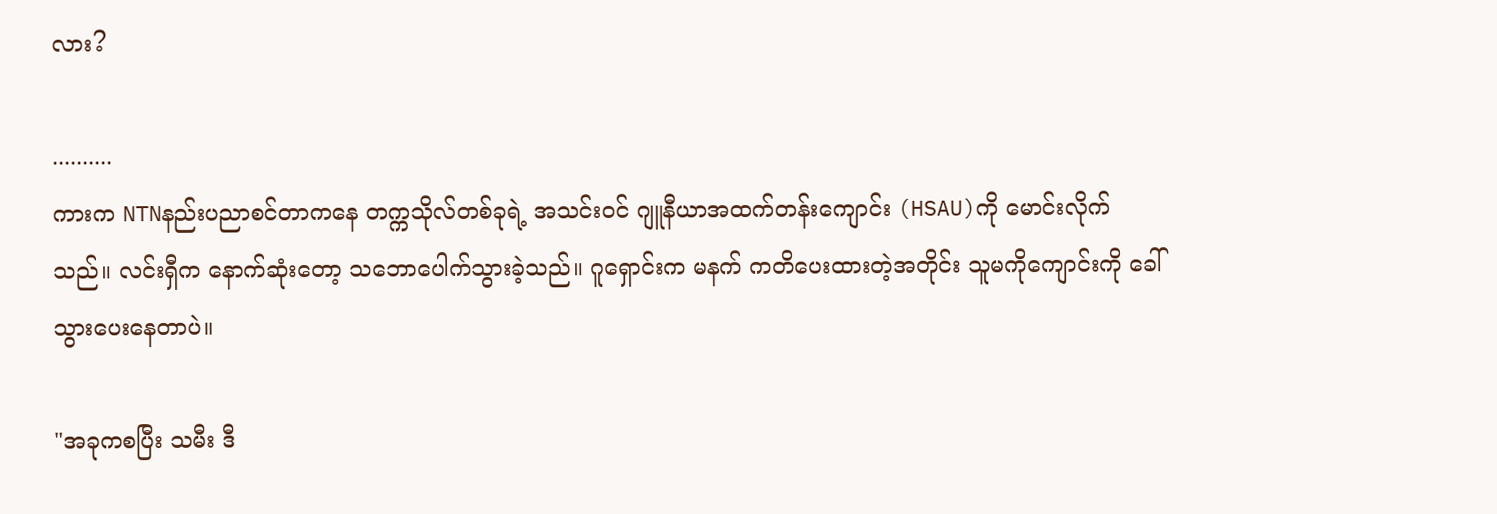လား?

..........
ကားက NTNနည်းပညာစင်တာကနေ တက္ကသိုလ်တစ်ခုရဲ့ အသင်းဝင် ဂျူနီယာအထက်တန်းကျောင်း (HSAU)ကို မောင်းလိုက်သည်။ လင်းရှီက နောက်ဆုံးတော့ သဘောပေါက်သွားခဲ့သည်။ ဂူရှောင်းက မနက် ကတိပေးထားတဲ့အတိုင်း သူမကိုကျောင်းကို ခေါ်သွားပေးနေတာပဲ။

"အခုကစပြီး သမီး ဒီ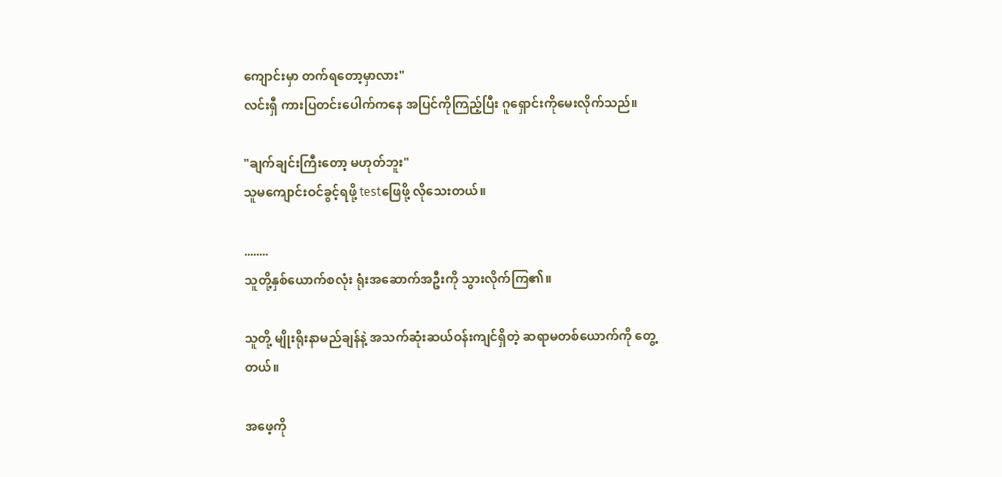ကျောင်းမှာ တက်ရတော့မှာလား"
လင်းရှီ ကားပြတင်းပေါက်ကနေ အပြင်ကိုကြည့်ပြီး ဂူရှောင်းကိုမေးလိုက်သည်။

"ချက်ချင်းကြီးတော့ မဟုတ်ဘူး"
သူမကျောင်းဝင်ခွင့်ရဖို့ testဖြေဖို့ လိုသေးတယ်။

........
သူတို့နှစ်ယောက်စလုံး ရုံးအဆောက်အဦးကို သွားလိုက်ကြ၏။

သူတို့ မျိုးရိုးနာမည်ချန်နဲ့ အသက်ဆုံးဆယ်ဝန်းကျင်ရှိတဲ့ ဆရာမတစ်ယောက်ကို တွေ့တယ်။

အဖေ့ကို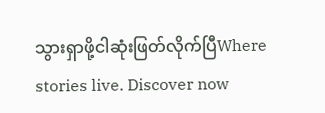သွားရှာဖို့ငါဆုံးဖြတ်လိုက်ပြီWhere stories live. Discover now